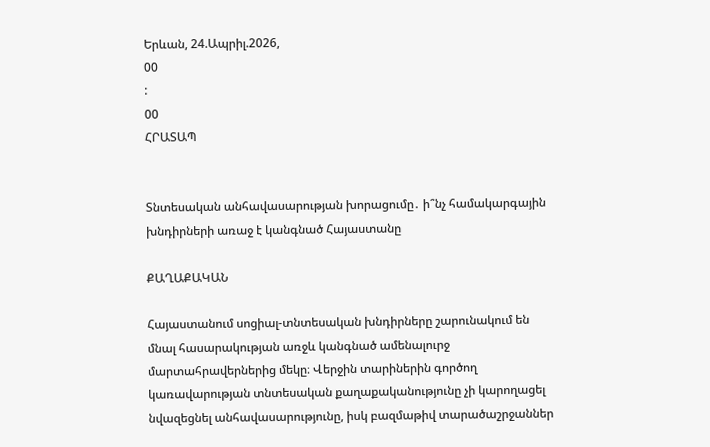Երևան, 24.Ապրիլ.2026,
00
:
00
ՀՐԱՏԱՊ


Տնտեսական անհավասարության խորացումը․ ի՞նչ համակարգային խնդիրների առաջ է կանգնած Հայաստանը

ՔԱՂԱՔԱԿԱՆ

Հայաստանում սոցիալ-տնտեսական խնդիրները շարունակում են մնալ հասարակության առջև կանգնած ամենալուրջ մարտահրավերներից մեկը։ Վերջին տարիներին գործող կառավարության տնտեսական քաղաքականությունը չի կարողացել նվազեցնել անհավասարությունը, իսկ բազմաթիվ տարածաշրջաններ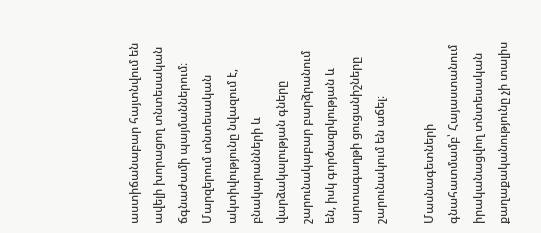աստիճանաբար հայտնվում են ավելի խորացող տնտեսական ճգնաժամի պայմաններում։ Մարզերում տնտեսական ակտիվությունը նվազում է, բնակարանների և վարձակալության գները շարունակաբար բարձրանում են, իսկ գործազրկության և արտագաղթի ցուցանիշները շարունակում են աճել։

Մասնագետների գնահատմամբ՝ Հայաստանում իրականացվող տնտեսական քաղաքականությունը չի տալիս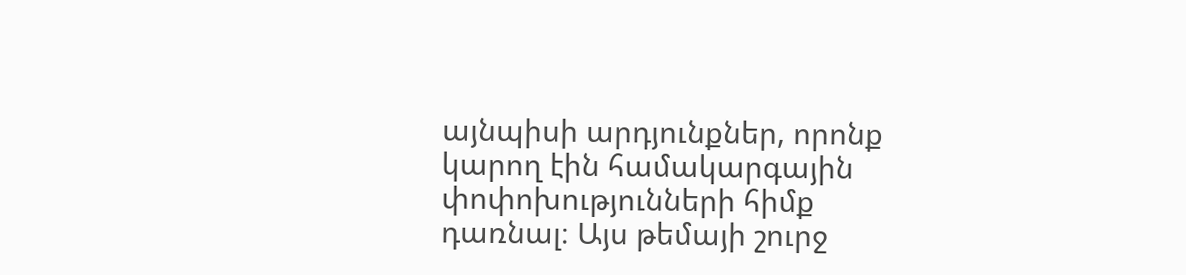այնպիսի արդյունքներ, որոնք կարող էին համակարգային փոփոխությունների հիմք դառնալ։ Այս թեմայի շուրջ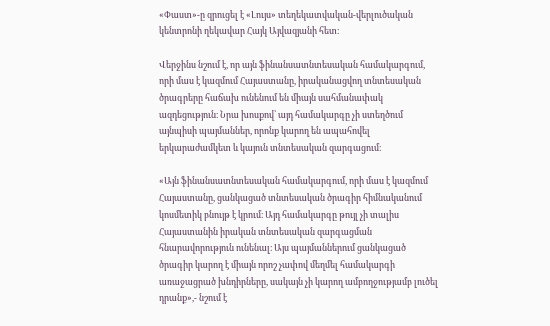«Փաստ»-ը զրուցել է «Լույս» տեղեկատվական-վերլուծական կենտրոնի ղեկավար Հայկ Այվազյանի հետ։

Վերջինս նշում է, որ այն ֆինանսատնտեսական համակարգում, որի մաս է կազմում Հայաստանը, իրականացվող տնտեսական ծրագրերը հաճախ ունենում են միայն սահմանափակ ազդեցություն։ Նրա խոսքով՝ այդ համակարգը չի ստեղծում այնպիսի պայմաններ, որոնք կարող են ապահովել երկարաժամկետ և կայուն տնտեսական զարգացում։

«Այն ֆինանսատնտեսական համակարգում, որի մաս է կազմում Հայաստանը, ցանկացած տնտեսական ծրագիր հիմնականում կոսմետիկ բնույթ է կրում։ Այդ համակարգը թույլ չի տալիս Հայաստանին իրական տնտեսական զարգացման հնարավորություն ունենալ։ Այս պայմաններում ցանկացած ծրագիր կարող է միայն որոշ չափով մեղմել համակարգի առաջացրած խնդիրները, սակայն չի կարող ամբողջությամբ լուծել դրանք»,- նշում է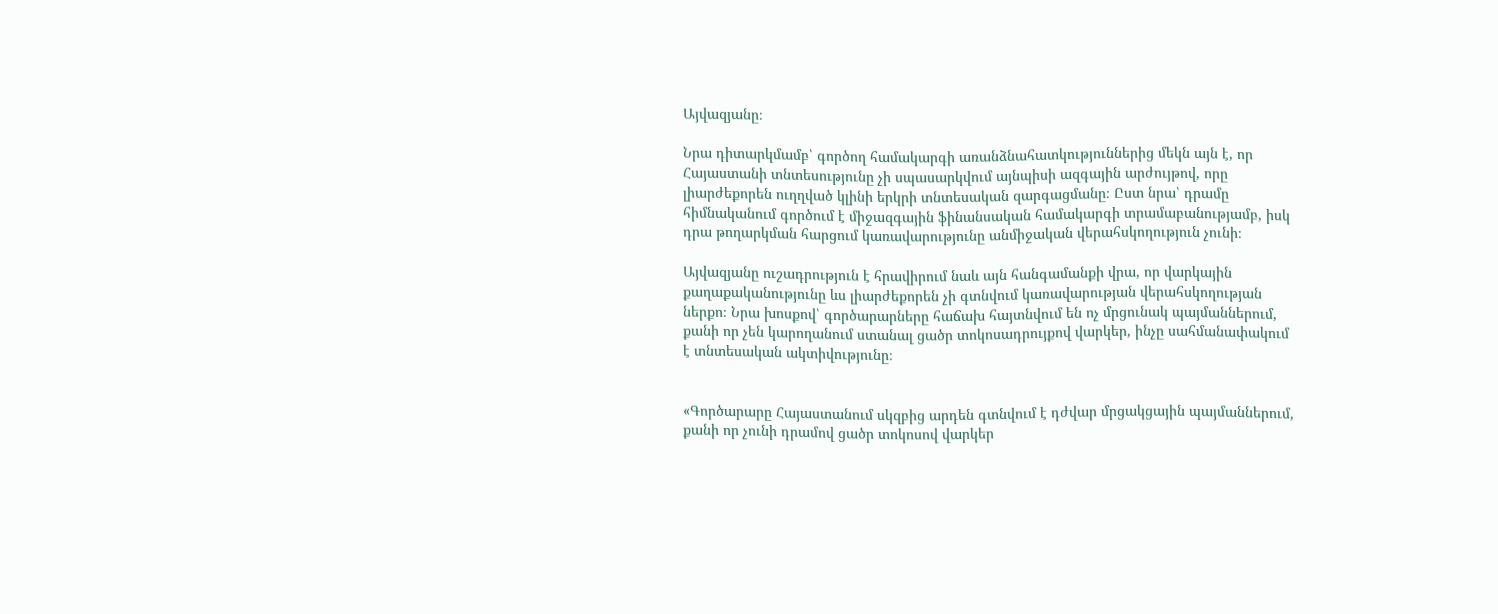Այվազյանը։

Նրա դիտարկմամբ՝ գործող համակարգի առանձնահատկություններից մեկն այն է, որ Հայաստանի տնտեսությունը չի սպասարկվում այնպիսի ազգային արժույթով, որը լիարժեքորեն ուղղված կլինի երկրի տնտեսական զարգացմանը։ Ըստ նրա՝ դրամը հիմնականում գործում է միջազգային ֆինանսական համակարգի տրամաբանությամբ, իսկ դրա թողարկման հարցում կառավարությունը անմիջական վերահսկողություն չունի։

Այվազյանը ուշադրություն է հրավիրում նաև այն հանգամանքի վրա, որ վարկային քաղաքականությունը ևս լիարժեքորեն չի գտնվում կառավարության վերահսկողության ներքո։ Նրա խոսքով՝ գործարարները հաճախ հայտնվում են ոչ մրցունակ պայմաններում, քանի որ չեն կարողանում ստանալ ցածր տոկոսադրույքով վարկեր, ինչը սահմանափակում է տնտեսական ակտիվությունը։


«Գործարարը Հայաստանում սկզբից արդեն գտնվում է դժվար մրցակցային պայմաններում, քանի որ չունի դրամով ցածր տոկոսով վարկեր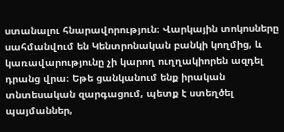ստանալու հնարավորություն։ Վարկային տոկոսները սահմանվում են Կենտրոնական բանկի կողմից, և կառավարությունը չի կարող ուղղակիորեն ազդել դրանց վրա։ Եթե ցանկանում ենք իրական տնտեսական զարգացում, պետք է ստեղծել պայմաններ,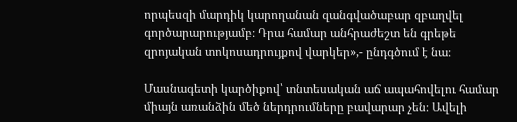որպեսզի մարդիկ կարողանան զանգվածաբար զբաղվել գործարարությամբ։ Դրա համար անհրաժեշտ են գրեթե զրոյական տոկոսադրույքով վարկեր»,- ընդգծում է նա։

Մասնագետի կարծիքով՝ տնտեսական աճ ապահովելու համար միայն առանձին մեծ ներդրումները բավարար չեն։ Ավելի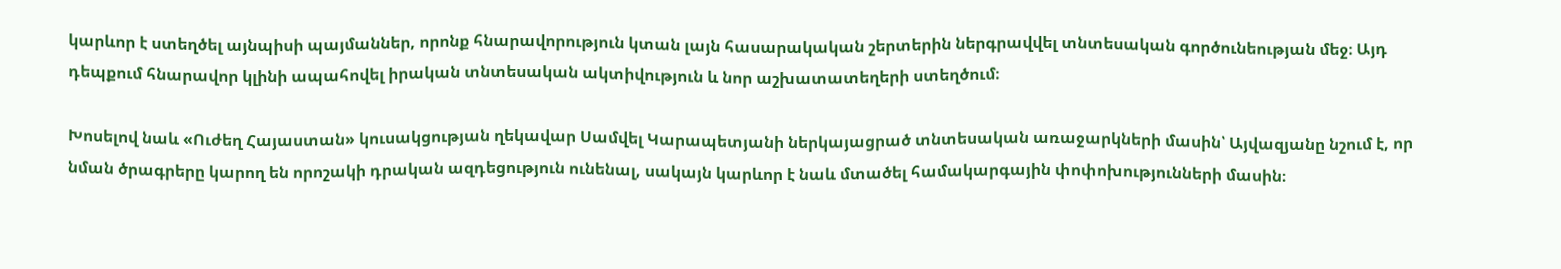կարևոր է ստեղծել այնպիսի պայմաններ, որոնք հնարավորություն կտան լայն հասարակական շերտերին ներգրավվել տնտեսական գործունեության մեջ։ Այդ դեպքում հնարավոր կլինի ապահովել իրական տնտեսական ակտիվություն և նոր աշխատատեղերի ստեղծում։

Խոսելով նաև «Ուժեղ Հայաստան» կուսակցության ղեկավար Սամվել Կարապետյանի ներկայացրած տնտեսական առաջարկների մասին՝ Այվազյանը նշում է, որ նման ծրագրերը կարող են որոշակի դրական ազդեցություն ունենալ, սակայն կարևոր է նաև մտածել համակարգային փոփոխությունների մասին։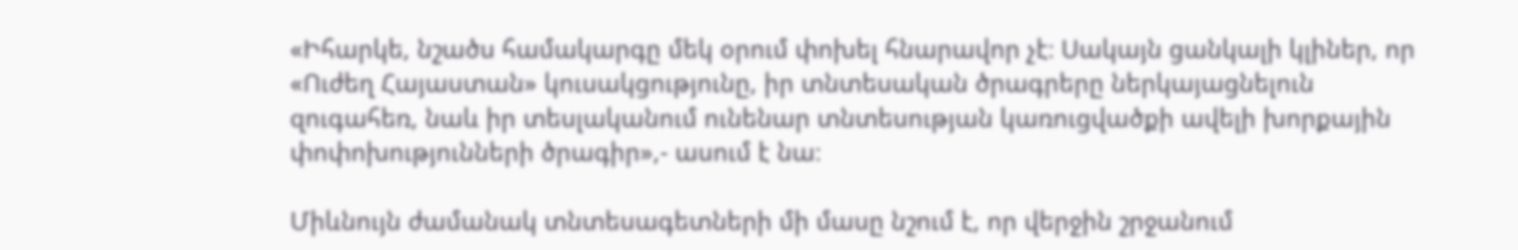«Իհարկե, նշածս համակարգը մեկ օրում փոխել հնարավոր չէ։ Սակայն ցանկալի կլիներ, որ «Ուժեղ Հայաստան» կուսակցությունը, իր տնտեսական ծրագրերը ներկայացնելուն զուգահեռ, նաև իր տեսլականում ունենար տնտեսության կառուցվածքի ավելի խորքային փոփոխությունների ծրագիր»,- ասում է նա։

Միևնույն ժամանակ տնտեսագետների մի մասը նշում է, որ վերջին շրջանում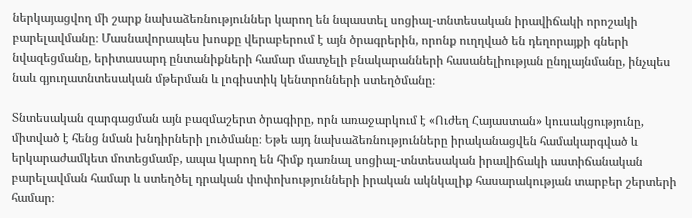ներկայացվող մի շարք նախաձեռնություններ կարող են նպաստել սոցիալ-տնտեսական իրավիճակի որոշակի բարելավմանը։ Մասնավորապես խոսքը վերաբերում է այն ծրագրերին, որոնք ուղղված են դեղորայքի գների նվազեցմանը, երիտասարդ ընտանիքների համար մատչելի բնակարանների հասանելիության ընդլայնմանը, ինչպես նաև գյուղատնտեսական մթերման և լոգիստիկ կենտրոնների ստեղծմանը։

Տնտեսական զարգացման այն բազմաշերտ ծրագիրը, որն առաջարկում է «Ուժեղ Հայաստան» կուսակցությունը, միտված է հենց նման խնդիրների լուծմանը։ Եթե այդ նախաձեռնությունները իրականացվեն համակարգված և երկարաժամկետ մոտեցմամբ, ապա կարող են հիմք դառնալ սոցիալ-տնտեսական իրավիճակի աստիճանական բարելավման համար և ստեղծել դրական փոփոխությունների իրական ակնկալիք հասարակության տարբեր շերտերի համար։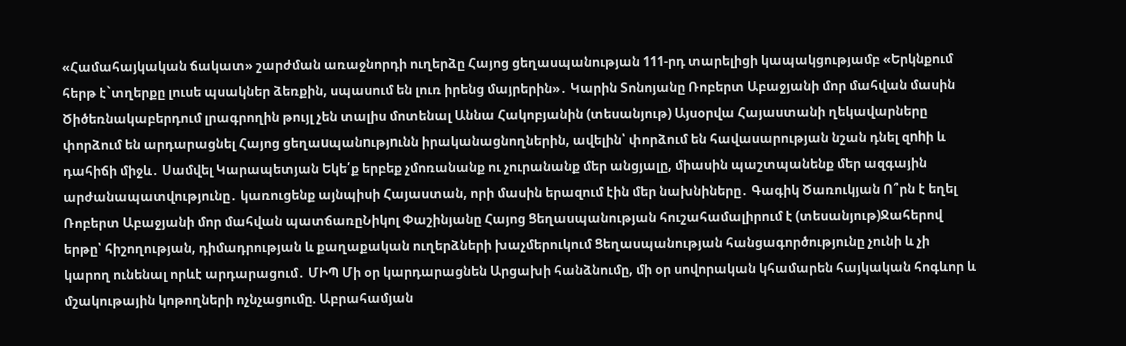«Համահայկական ճակատ» շարժման առաջնորդի ուղերձը Հայոց ցեղասպանության 111-րդ տարելիցի կապակցությամբ «Երկնքում հերթ է`տղերքը լուսե պսակներ ձեռքին, սպասում են լուռ իրենց մայրերին»․ Կարին Տոնոյանը Ռոբերտ Աբաջյանի մոր մահվան մասին Ծիծեռնակաբերդում լրագրողին թույլ չեն տալիս մոտենալ Աննա Հակոբյանին (տեսանյութ) Այսօրվա Հայաստանի ղեկավարները փորձում են արդարացնել Հայոց ցեղաuպանnւթյnւնն իրականացնողներին, ավելին՝ փորձում են հավասարության նշան դնել զnhի և դահիճի միջև․ Սամվել Կարապետյան Եկե՛ք երբեք չմոռանանք ու չուրանանք մեր անցյալը, միասին պաշտպանենք մեր ազգային արժանապատվությունը․ կառուցենք այնպիսի Հայաստան, որի մասին երազում էին մեր նախնիները․ Գագիկ Ծառուկյան Ո՞րն է եղել Ռոբերտ Աբաջյանի մոր մահվան պատճառըՆիկոլ Փաշինյանը Հայոց Ցեղասպանության հուշահամալիրում է (տեսանյութ)Ջահերով երթը՝ հիշողության, դիմադրության և քաղաքական ուղերձների խաչմերուկում Ցեղասպանության հանցագործությունը չունի և չի կարող ունենալ որևէ արդարացում․ ՄԻՊ Մի օր կարդարացնեն Արցախի հանձնումը, մի օր սովորական կհամարեն հայկական հոգևոր և մշակութային կոթողների ոչնչացումը. Աբրահամյան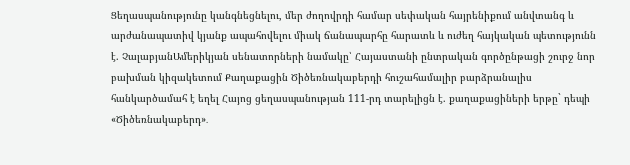Ցեղասպանությունը կանգնեցնելու, մեր ժողովրդի համար սեփական հայրենիքում անվտանգ և արժանապատիվ կյանք ապահովելու միակ ճանապարհը հարատև և ուժեղ հայկական պետությունն է. ՉալաբյանԱմերիկյան սենատորների նամակը՝ Հայաստանի ընտրական գործընթացի շուրջ նոր բախման կիզակետում Քաղաքացին Ծիծեռնակաբերդի հուշահամալիր բարձրանալիս հանկարծամահ է եղել Հայոց ցեղասպանության 111-րդ տարելիցն է. քաղաքացիների երթը` դեպի «Ծիծեռնակաբերդ»․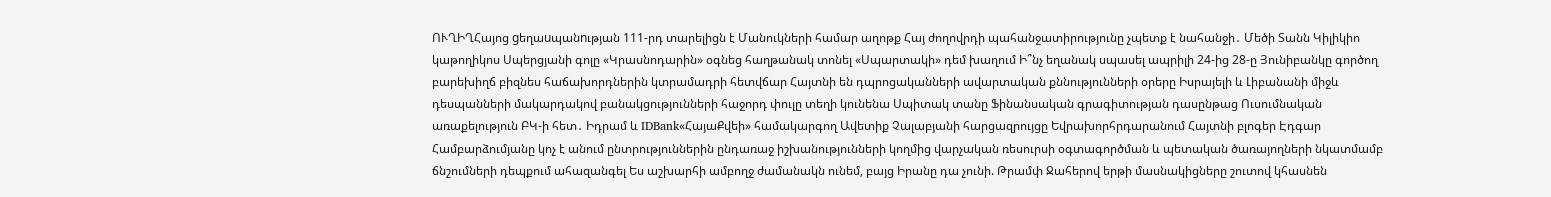ՈՒՂԻՂՀայոց gեղաuպանnւթյան 111-րդ տարելիցն է Մանուկների համար աղոթք Հայ ժողովրդի պահանջատիրությունը չպետք է նահանջի․ Մեծի Տանն Կիլիկիո կաթողիկոս Սպերցյանի գոլը «Կրասնոդարին» օգնեց հաղթանակ տոնել «Սպարտակի» դեմ խաղում Ի՞նչ եղանակ սպասել ապրիլի 24-ից 28-ը Յունիբանկը գործող բարեխիղճ բիզնես հաճախորդներին կտրամադրի հետվճար Հայտնի են դպրոցականների ավարտական քննությունների օրերը Իսրայելի և Լիբանանի միջև դեսպանների մակարդակով բանակցությունների հաջորդ փուլը տեղի կունենա Սպիտակ տանը Ֆինանսական գրագիտության դասընթաց Ուսումնական առաքելություն ԲԿ-ի հետ․ Իդրամ և IDBank«ՀայաՔվեի» համակարգող Ավետիք Չալաբյանի հարցազրույցը Եվրախորհրդարանում Հայտնի բլոգեր Էդգար Համբարձումյանը կոչ է անում ընտրություններին ընդառաջ իշխանությունների կողմից վարչական ռեսուրսի օգտագործման և պետական ծառայողների նկատմամբ ճնշումների դեպքում ահազանգել Ես աշխարհի ամբողջ ժամանակն ունեմ, բայց Իրանը դա չունի. Թրամփ Ջահերով երթի մասնակիցները շուտով կհասնեն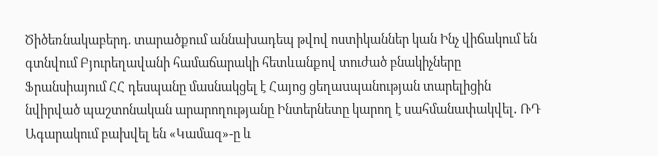Ծիծեռնակաբերդ. տարածքում աննախադեպ թվով ոստիկաններ կան Ինչ վիճակում են գտնվում Բյուրեղավանի համաճարակի հետևանքով տուժած բնակիչները Ֆրանսիայում ՀՀ դեսպանը մասնակցել է Հայոց ցեղաuպանության տարելիցին նվիրված պաշտոնական արարողությանը Ինտերնետը կարող է սահմանափակվել․ ՌԴ Ագարակում բախվել են «Կամազ»-ը և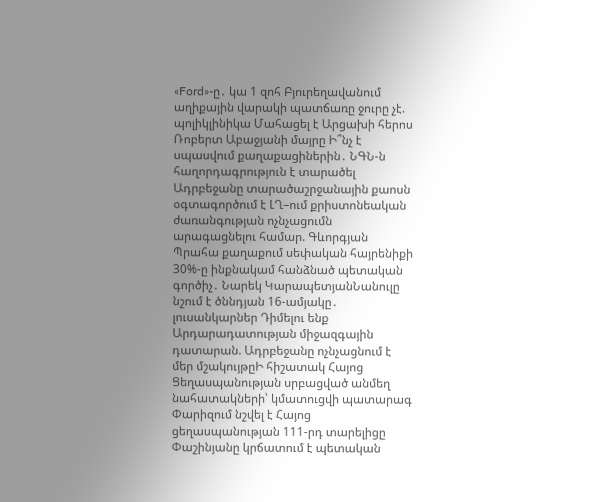«Ford»-ը․ կա 1 զոհ Բյուրեղավանում աղիքային վարակի պատճառը ջուրը չէ. պոլիկլինիկա Մահացել է Արցախի հերոս Ռոբերտ Աբաջյանի մայրը Ի՞նչ է սպասվում քաղաքացիներին․ ՆԳՆ-ն հաղորդագրություն է տարածել Ադրբեջանը տարածաշրջանային քաոսն օգտագործում է ԼՂ–ում քրիստոնեական ժառանգության ոչնչացումն արագացնելու համար. Գևորգյան Պրահա քաղաքում սեփական հայրենիքի 30%-ը ինքնակամ հանձնած պետական գործիչ․ Նարեկ ԿարապետյանՆանուլը նշում է ծննդյան 16-ամյակը․ լուսանկարներ Դիմելու ենք Արդարադատության միջազգային դատարան. Ադրբեջանը ոչնչացնում է մեր մշակույթըԻ հիշատակ Հայոց Ցեղասպանության սրբացված անմեղ նահատակների՝ կմատուցվի պատարագ Փարիզում նշվել է Հայոց ցեղասպանության 111-րդ տարելիցը Փաշինյանը կրճատում է պետական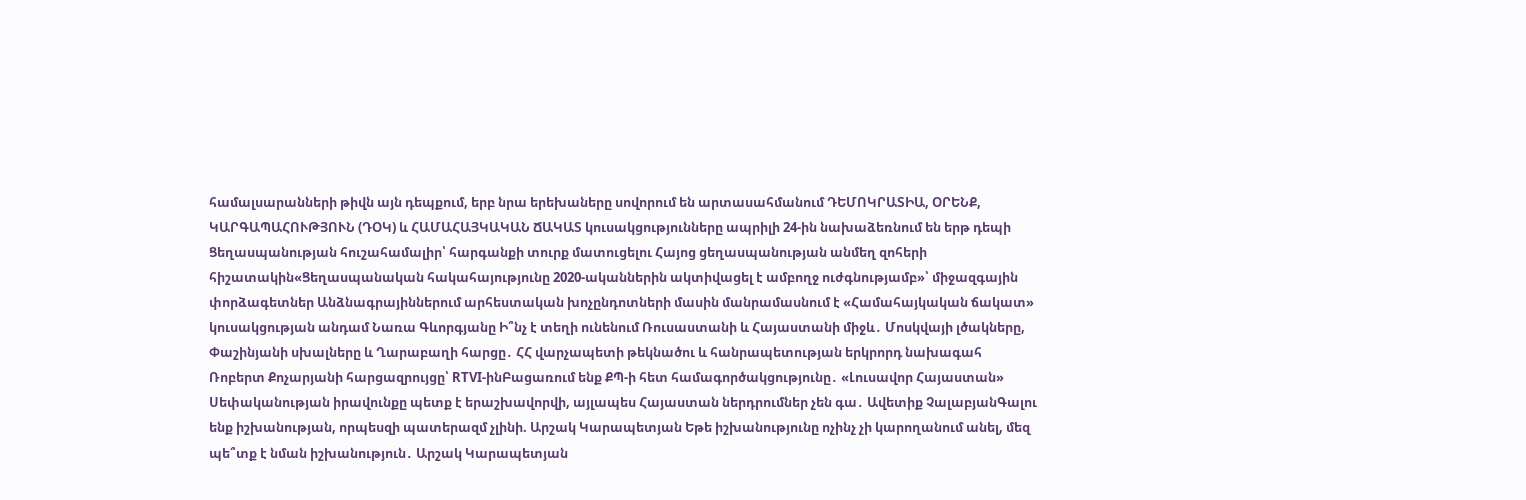համալսարանների թիվն այն դեպքում, երբ նրա երեխաները սովորում են արտասահմանում ԴԵՄՈԿՐԱՏԻԱ, ՕՐԵՆՔ, ԿԱՐԳԱՊԱՀՈՒԹՅՈՒՆ (ԴՕԿ) և ՀԱՄԱՀԱՅԿԱԿԱՆ ՃԱԿԱՏ կուսակցությունները ապրիլի 24-ին նախաձեռնում են երթ դեպի Ցեղասպանության հուշահամալիր՝ հարգանքի տուրք մատուցելու Հայոց ցեղասպանության անմեղ զոհերի հիշատակին«Ցեղասպանական հակահայությունը 2020-ականներին ակտիվացել է ամբողջ ուժգնությամբ»՝ միջազգային փորձագետներ Անձնագրայիններում արհեստական խոչընդոտների մասին մանրամասնում է «Համահայկական ճակատ» կուսակցության անդամ Նառա Գևորգյանը Ի՞նչ է տեղի ունենում Ռուսաստանի և Հայաստանի միջև․ Մոսկվայի լծակները, Փաշինյանի սխալները և Ղարաբաղի հարցը․ ՀՀ վարչապետի թեկնածու և հանրապետության երկրորդ նախագահ Ռոբերտ Քոչարյանի հարցազրույցը՝ RTVI-ինԲացառում ենք ՔՊ-ի հետ համագործակցությունը․ «Լուսավոր Հայաստան» Սեփականության իրավունքը պետք է երաշխավորվի, այլապես Հայաստան ներդրումներ չեն գա․ Ավետիք ՉալաբյանԳալու ենք իշխանության, որպեսզի պատերազմ չլինի. Արշակ Կարապետյան Եթե իշխանությունը ոչինչ չի կարողանում անել, մեզ պե՞տք է նման իշխանություն․ Արշակ Կարապետյան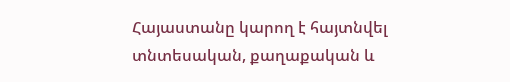Հայաստանը կարող է հայտնվել տնտեսական, քաղաքական և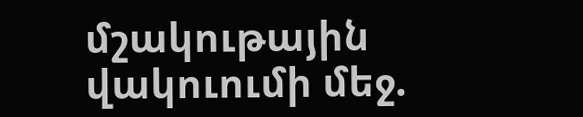մշակութային վակուումի մեջ.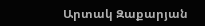Արտակ Զաքարյան